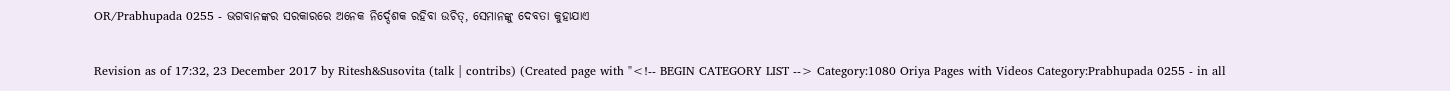OR/Prabhupada 0255 - ଭଗବାନଙ୍କର ସରକାରରେ ଅନେକ ନିର୍ଦ୍ଦେଶକ ରହିବା ଉଚିତ୍, ସେମାନଙ୍କୁ ଦେବତା କୁହାଯାଏ

Revision as of 17:32, 23 December 2017 by Ritesh&Susovita (talk | contribs) (Created page with "<!-- BEGIN CATEGORY LIST --> Category:1080 Oriya Pages with Videos Category:Prabhupada 0255 - in all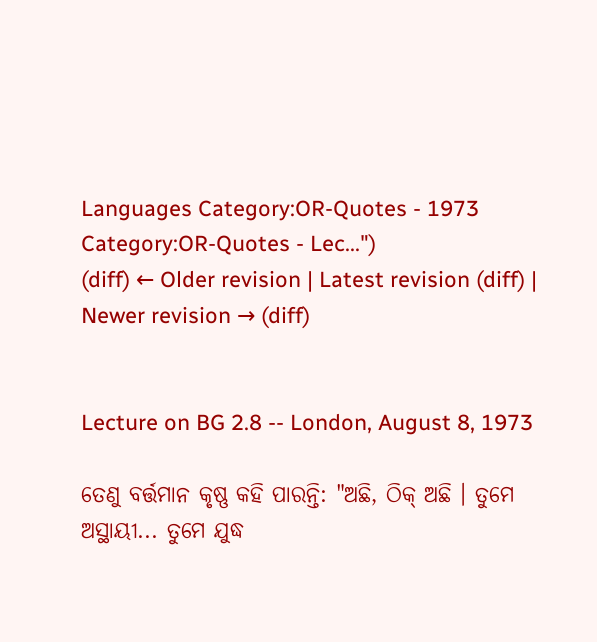Languages Category:OR-Quotes - 1973 Category:OR-Quotes - Lec...")
(diff) ← Older revision | Latest revision (diff) | Newer revision → (diff)


Lecture on BG 2.8 -- London, August 8, 1973

ତେଣୁ ବର୍ତ୍ତମାନ କୃଷ୍ଣ କହି ପାରନ୍ତି: "ଅଛି, ଠିକ୍ ଅଛି । ତୁମେ ଅସ୍ଥାୟୀ... ତୁମେ ଯୁଦ୍ଧ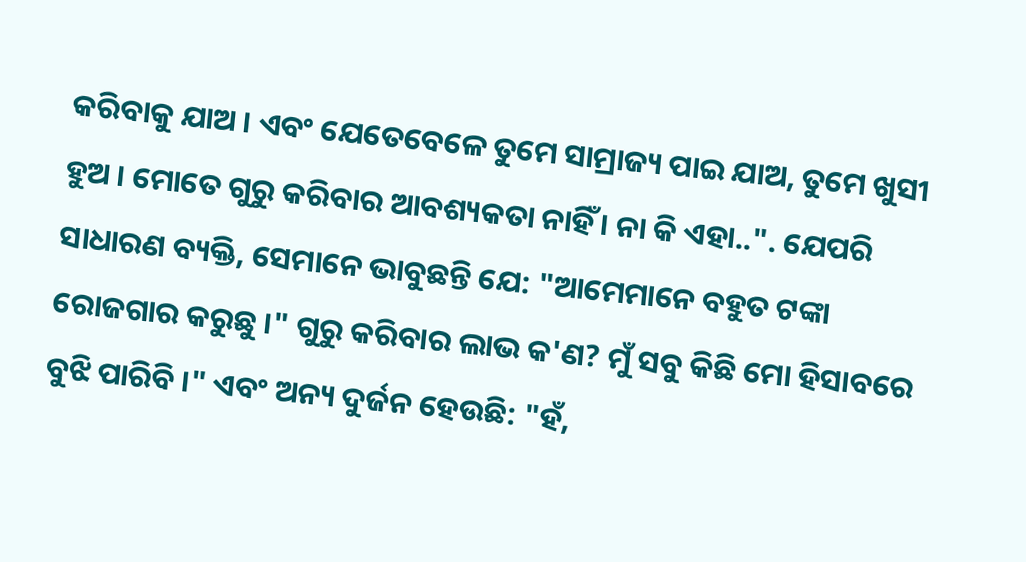କରିବାକୁ ଯାଅ । ଏବଂ ଯେତେବେଳେ ତୁମେ ସାମ୍ରାଜ୍ୟ ପାଇ ଯାଅ, ତୁମେ ଖୁସୀ ହୁଅ । ମୋତେ ଗୁରୁ କରିବାର ଆବଶ୍ୟକତା ନାହିଁ । ନା କି ଏହା..". ଯେପରି ସାଧାରଣ ବ୍ୟକ୍ତି, ସେମାନେ ଭାବୁଛନ୍ତି ଯେ: "ଆମେମାନେ ବହୁତ ଟଙ୍କା ରୋଜଗାର କରୁଛୁ ।" ଗୁରୁ କରିବାର ଲାଭ କ'ଣ? ମୁଁ ସବୁ କିଛି ମୋ ହିସାବରେ ବୁଝି ପାରିବି ।" ଏବଂ ଅନ୍ୟ ଦୁର୍ଜନ ହେଉଛି: "ହଁ,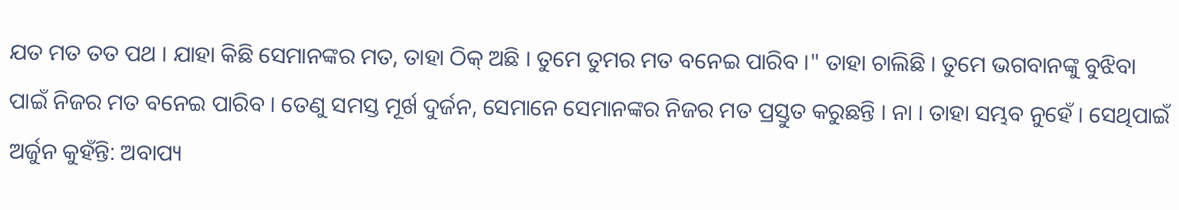ଯତ ମତ ତତ ପଥ । ଯାହା କିଛି ସେମାନଙ୍କର ମତ, ତାହା ଠିକ୍ ଅଛି । ତୁମେ ତୁମର ମତ ବନେଇ ପାରିବ ।" ତାହା ଚାଲିଛି । ତୁମେ ଭଗବାନଙ୍କୁ ବୁଝିବା ପାଇଁ ନିଜର ମତ ବନେଇ ପାରିବ । ତେଣୁ ସମସ୍ତ ମୂର୍ଖ ଦୁର୍ଜନ, ସେମାନେ ସେମାନଙ୍କର ନିଜର ମତ ପ୍ରସ୍ତୁତ କରୁଛନ୍ତି । ନା । ତାହା ସମ୍ଭବ ନୁହେଁ । ସେଥିପାଇଁ ଅର୍ଜୁନ କୁହଁନ୍ତି: ଅବାପ୍ୟ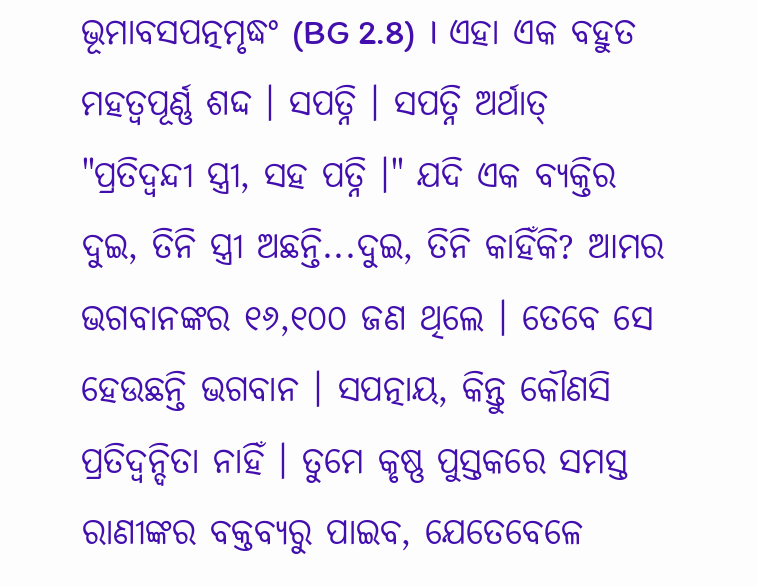ଭୂମାବସପତ୍ନମୃଦ୍ଧଂ (BG 2.8) । ଏହା ଏକ ବହୁତ ମହତ୍ଵପୂର୍ଣ୍ଣ ଶଦ୍ଦ । ସପତ୍ନି । ସପତ୍ନି ଅର୍ଥାତ୍ "ପ୍ରତିଦ୍ଵନ୍ଦୀ ସ୍ତ୍ରୀ, ସହ ପତ୍ନି ।" ଯଦି ଏକ ବ୍ୟକ୍ତିର ଦୁଇ, ତିନି ସ୍ତ୍ରୀ ଅଛନ୍ତି...ଦୁଇ, ତିନି କାହିଁକି? ଆମର ଭଗବାନଙ୍କର ୧୬,୧୦୦ ଜଣ ଥିଲେ । ତେବେ ସେ ହେଉଛନ୍ତି ଭଗବାନ । ସପତ୍ନାୟ, କିନ୍ତୁ କୌଣସି ପ୍ରତିଦ୍ଵନ୍ଦିତା ନାହିଁ । ତୁମେ କୃଷ୍ଣ ପୁସ୍ତକରେ ସମସ୍ତ ରାଣୀଙ୍କର ବକ୍ତବ୍ୟରୁ ପାଇବ, ଯେତେବେଳେ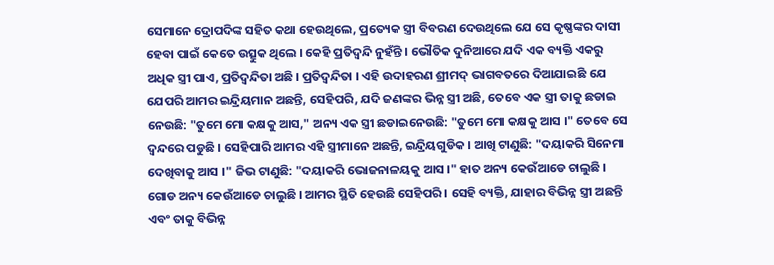ସେମାନେ ଦ୍ରୋପଦିଙ୍କ ସହିତ କଥା ହେଉଥିଲେ, ପ୍ରତ୍ୟେକ ସ୍ତ୍ରୀ ବିବରଣ ଦେଉଥିଲେ ଯେ ସେ କୃଷ୍ଣଙ୍କର ଦାସୀ ହେବା ପାଇଁ କେତେ ଉତ୍ସୁକ ଥିଲେ । କେହି ପ୍ରତିଦ୍ଵନ୍ଦି ନୁହଁନ୍ତି । ଭୌତିକ ଦୁନିଆରେ ଯଦି ଏକ ବ୍ୟକ୍ତି ଏକରୁ ଅଧିକ ସ୍ତ୍ରୀ ପାଏ, ପ୍ରତିଦ୍ଵନ୍ଦିତା ଅଛି । ପ୍ରତିଦ୍ଵନ୍ଦିତା । ଏହି ଉଦାହରଣ ଶ୍ରୀମଦ୍ ଭାଗବତରେ ଦିଆଯାଇଛି ଯେ ଯେପରି ଆମର ଇନ୍ଦ୍ରିୟମାନ ଅଛନ୍ତି, ସେହିପରି, ଯଦି ଜଣଙ୍କର ଭିନ୍ନ ସ୍ତ୍ରୀ ଅଛି, ତେବେ ଏକ ସ୍ତ୍ରୀ ତାକୁ ଛଡାଇ ନେଉଛି: "ତୁମେ ମୋ କକ୍ଷକୁ ଆସ," ଅନ୍ୟ ଏକ ସ୍ତ୍ରୀ ଛଡାଇନେଉଛି: "ତୁମେ ମୋ କକ୍ଷକୁ ଆସ ।" ତେବେ ସେ ଦ୍ଵନ୍ଦରେ ପଡୁଛି । ସେହିପାରି ଆମର ଏହି ସ୍ତ୍ରୀମାନେ ଅଛନ୍ତି, ଇନ୍ଦ୍ରିୟଗୁଡିକ । ଆଖି ଟାଣୁଛି: "ଦୟାକରି ସିନେମା ଦେଖିବାକୁ ଆସ ।" ଜିଭ ଟାଣୁଛି: "ଦୟାକରି ଭୋଜନାଳୟକୁ ଆସ ।" ହାତ ଅନ୍ୟ କେଉଁଆଡେ ଚାଲୁଛି । ଗୋଡ ଅନ୍ୟ କେଉଁଆଡେ ଚାଲୁଛି । ଆମର ସ୍ଥିତି ହେଉଛି ସେହିପରି । ସେହି ବ୍ୟକ୍ତି, ଯାହାର ବିଭିନ୍ନ ସ୍ତ୍ରୀ ଅଛନ୍ତି ଏବଂ ତାକୁ ବିଭିନ୍ନ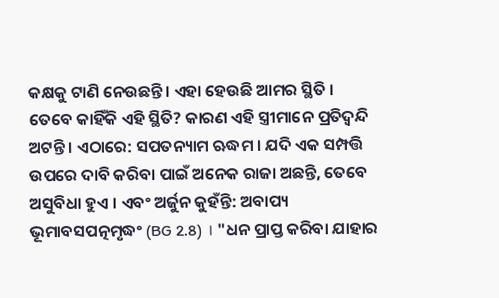କକ୍ଷକୁ ଟାଣି ନେଉଛନ୍ତି । ଏହା ହେଉଛି ଆମର ସ୍ଥିତି । ତେବେ କାହିଁକି ଏହି ସ୍ଥିତି? କାରଣ ଏହି ସ୍ତ୍ରୀମାନେ ପ୍ରତିଦ୍ଵନ୍ଦି ଅଟନ୍ତି । ଏଠାରେ: ସପତନ୍ୟାମ ଋଦ୍ଧମ । ଯଦି ଏକ ସମ୍ପତ୍ତି ଉପରେ ଦାବି କରିବା ପାଇଁ ଅନେକ ରାଜା ଅଛନ୍ତି, ତେବେ ଅସୁବିଧା ହୁଏ । ଏବଂ ଅର୍ଜୁନ କୁହଁନ୍ତି: ଅବାପ୍ୟ ଭୂମାବସପତ୍ନମୃଦ୍ଧଂ (BG 2.8) । "ଧନ ପ୍ରାପ୍ତ କରିବା ଯାହାର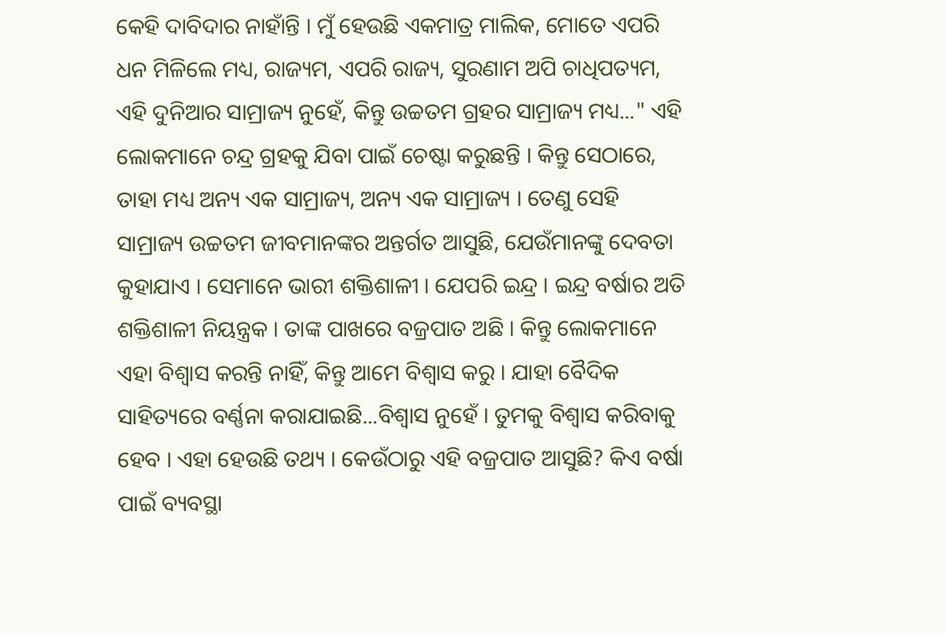କେହି ଦାବିଦାର ନାହାଁନ୍ତି । ମୁଁ ହେଉଛି ଏକମାତ୍ର ମାଲିକ, ମୋତେ ଏପରି ଧନ ମିଳିଲେ ମଧ୍ୟ, ରାଜ୍ୟମ, ଏପରି ରାଜ୍ୟ, ସୁରଣାମ ଅପି ଚାଧିପତ୍ୟମ, ଏହି ଦୁନିଆର ସାମ୍ରାଜ୍ୟ ନୁହେଁ, କିନ୍ତୁ ଉଚ୍ଚତମ ଗ୍ରହର ସାମ୍ରାଜ୍ୟ ମଧ୍ୟ..." ଏହି ଲୋକମାନେ ଚନ୍ଦ୍ର ଗ୍ରହକୁ ଯିବା ପାଇଁ ଚେଷ୍ଟା କରୁଛନ୍ତି । କିନ୍ତୁ ସେଠାରେ, ତାହା ମଧ୍ୟ ଅନ୍ୟ ଏକ ସାମ୍ରାଜ୍ୟ, ଅନ୍ୟ ଏକ ସାମ୍ରାଜ୍ୟ । ତେଣୁ ସେହି ସାମ୍ରାଜ୍ୟ ଉଚ୍ଚତମ ଜୀବମାନଙ୍କର ଅନ୍ତର୍ଗତ ଆସୁଛି, ଯେଉଁମାନଙ୍କୁ ଦେବତା କୁହାଯାଏ । ସେମାନେ ଭାରୀ ଶକ୍ତିଶାଳୀ । ଯେପରି ଇନ୍ଦ୍ର । ଇନ୍ଦ୍ର ବର୍ଷାର ଅତି ଶକ୍ତିଶାଳୀ ନିୟନ୍ତ୍ରକ । ତାଙ୍କ ପାଖରେ ବଜ୍ରପାତ ଅଛି । କିନ୍ତୁ ଲୋକମାନେ ଏହା ବିଶ୍ଵାସ କରନ୍ତି ନାହିଁ, କିନ୍ତୁ ଆମେ ବିଶ୍ଵାସ କରୁ । ଯାହା ବୈଦିକ ସାହିତ୍ୟରେ ବର୍ଣ୍ଣନା କରାଯାଇଛି...ବିଶ୍ଵାସ ନୁହେଁ । ତୁମକୁ ବିଶ୍ଵାସ କରିବାକୁ ହେବ । ଏହା ହେଉଛି ତଥ୍ୟ । କେଉଁଠାରୁ ଏହି ବଜ୍ରପାତ ଆସୁଛି? କିଏ ବର୍ଷା ପାଇଁ ବ୍ୟବସ୍ଥା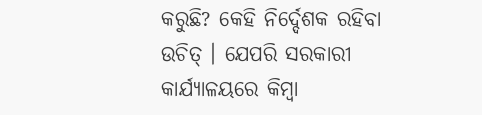କରୁଛି? କେହି ନିର୍ଦ୍ଦେଶକ ରହିବା ଉଚିତ୍ । ଯେପରି ସରକାରୀ କାର୍ଯ୍ୟାଳୟରେ କିମ୍ଵା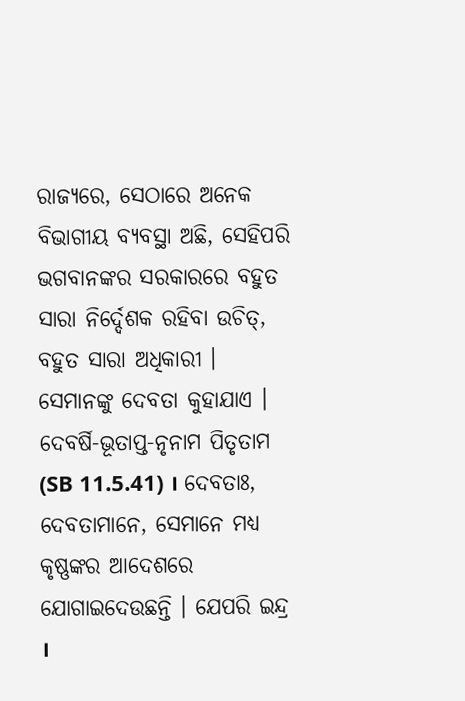ରାଜ୍ୟରେ, ସେଠାରେ ଅନେକ ବିଭାଗୀୟ ବ୍ୟବସ୍ଥା ଅଛି, ସେହିପରି ଭଗବାନଙ୍କର ସରକାରରେ ବହୁତ ସାରା ନିର୍ଦ୍ଦେଶକ ରହିବା ଉଚିତ୍, ବହୁତ ସାରା ଅଧିକାରୀ । ସେମାନଙ୍କୁ ଦେବତା କୁହାଯାଏ । ଦେବର୍ଷି-ଭୂତାପ୍ତ-ନୃନାମ ପିତୃତାମ (SB 11.5.41) । ଦେବତାଃ, ଦେବତାମାନେ, ସେମାନେ ମଧ୍ୟ କୃଷ୍ଣଙ୍କର ଆଦେଶରେ ଯୋଗାଇଦେଉଛନ୍ତି । ଯେପରି ଇନ୍ଦ୍ର ।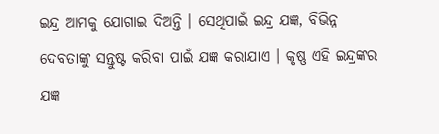ଇନ୍ଦ୍ର ଆମକୁ ଯୋଗାଇ ଦିଅନ୍ତି । ସେଥିପାଇଁ ଇନ୍ଦ୍ର ଯଜ୍ଞ, ବିଭିନ୍ନ ଦେବତାଙ୍କୁ ସନ୍ତୁଷ୍ଟ କରିବା ପାଇଁ ଯଜ୍ଞ କରାଯାଏ । କୃଷ୍ଣ ଏହି ଇନ୍ଦ୍ରଙ୍କର ଯଜ୍ଞ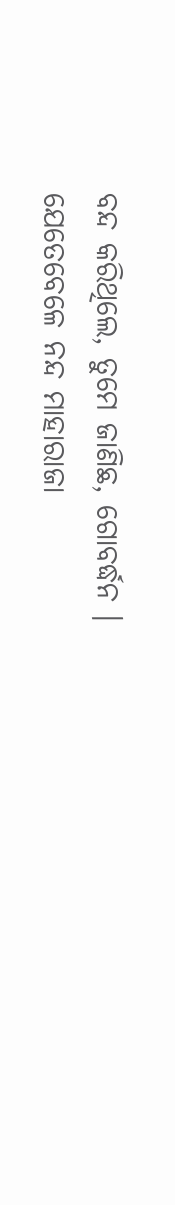ବନ୍ଦ କରିଥିଲେ, ତୁମେ ଜାଣିଛ, ଗୋବର୍ଦ୍ଧନ । ଯେତେବେଳେ ନନ୍ଦ ମାହାରାଜା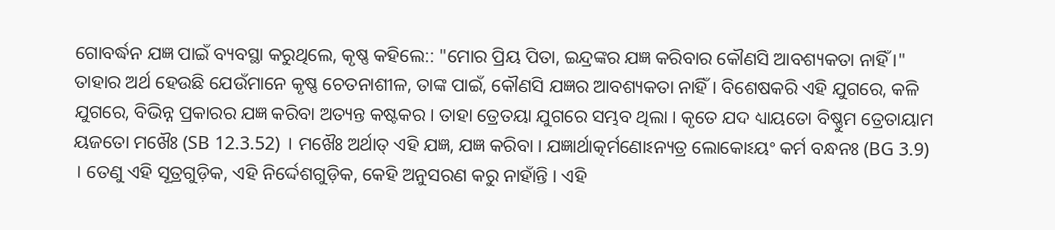ଗୋବର୍ଦ୍ଧନ ଯଜ୍ଞ ପାଇଁ ବ୍ୟବସ୍ଥା କରୁଥିଲେ, କୃଷ୍ଣ କହିଲେ:: "ମୋର ପ୍ରିୟ ପିତା, ଇନ୍ଦ୍ରଙ୍କର ଯଜ୍ଞ କରିବାର କୌଣସି ଆବଶ୍ୟକତା ନାହିଁ ।" ତାହାର ଅର୍ଥ ହେଉଛି ଯେଉଁମାନେ କୃଷ୍ଣ ଚେତନାଶୀଳ, ତାଙ୍କ ପାଇଁ, କୌଣସି ଯଜ୍ଞର ଆବଶ୍ୟକତା ନାହିଁ । ବିଶେଷକରି ଏହି ଯୁଗରେ, କଳି ଯୁଗରେ, ବିଭିନ୍ନ ପ୍ରକାରର ଯଜ୍ଞ କରିବା ଅତ୍ୟନ୍ତ କଷ୍ଟକର । ତାହା ତ୍ରେତୟା ଯୁଗରେ ସମ୍ଭବ ଥିଲା । କୃତେ ଯଦ ଧ୍ୟାୟତୋ ବିଷ୍ଣୁମ ତ୍ରେତାୟାମ ୟଜତୋ ମଖୈଃ (SB 12.3.52) । ମଖୈଃ ଅର୍ଥାତ୍ ଏହି ଯଜ୍ଞ, ଯଜ୍ଞ କରିବା । ଯଜ୍ଞାର୍ଥାତ୍କର୍ମଣୋଽନ୍ୟତ୍ର ଲୋକୋଽୟଂ କର୍ମ ବନ୍ଧନଃ (BG 3.9) । ତେଣୁ ଏହି ସୂତ୍ରଗୁଡ଼ିକ, ଏହି ନିର୍ଦ୍ଦେଶଗୁଡ଼ିକ, କେହି ଅନୁସରଣ କରୁ ନାହାଁନ୍ତି । ଏହି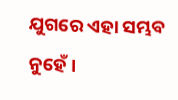ଯୁଗରେ ଏହା ସମ୍ଭବ ନୁହେଁ ।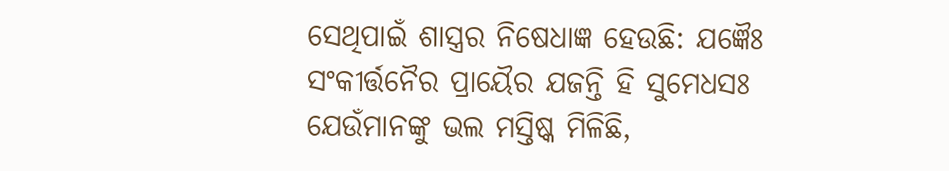ସେଥିପାଇଁ ଶାସ୍ତ୍ରର ନିଷେଧାଜ୍ଞ ହେଉଛି: ଯଜ୍ଞୈଃ ସଂକୀର୍ତ୍ତନୈର ପ୍ରାୟୈର ଯଜନ୍ତି ହି ସୁମେଧସଃ ଯେଉଁମାନଙ୍କୁ ଭଲ ମସ୍ତିଷ୍କ ମିଳିଛି,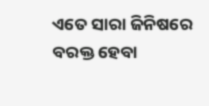ଏତେ ସାରା ଜିନିଷରେ ବରକ୍ତ ହେବା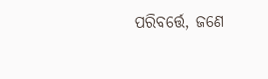ପରିବର୍ତ୍ତେ, ଜଣେ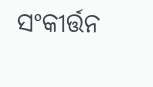ସଂକୀର୍ତ୍ତନ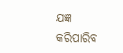ଯଜ୍ଞ କରିପାରିବ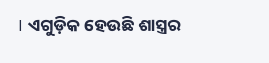। ଏଗୁଡ଼ିକ ହେଉଛି ଶାସ୍ତ୍ରର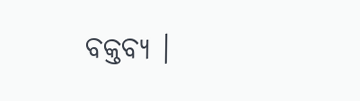ବକ୍ତବ୍ୟ ।